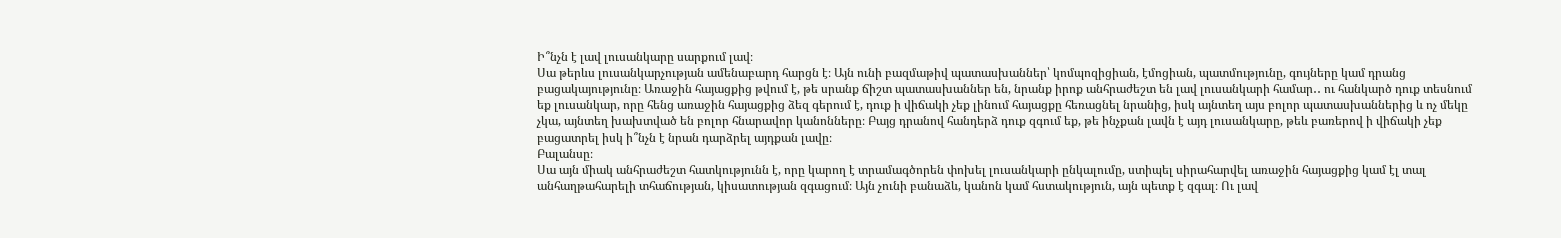Ի՞նչն է լավ լուսանկարը սարքում լավ։
Սա թերևս լուսանկարչության ամենաբարդ հարցն է։ Այն ունի բազմաթիվ պատասխաններ՝ կոմպոզիցիան, էմոցիան, պատմությունը, գույները կամ դրանց բացակայությունը։ Առաջին հայացքից թվում է, թե սրանք ճիշտ պատասխաններ են, նրանք իրոք անհրաժեշտ են լավ լուսանկարի համար․․ ու հանկարծ դուք տեսնում եք լուսանկար, որը հենց առաջին հայացքից ձեզ գերում է, դուք ի վիճակի չեք լինում հայացքը հեռացնել նրանից, իսկ այնտեղ այս բոլոր պատասխաններից և ոչ մեկը չկա, այնտեղ խախտված են բոլոր հնարավոր կանոնները։ Բայց դրանով հանդերձ դուք զգում եք, թե ինչքան լավն է այդ լուսանկարը, թեև բառերով ի վիճակի չեք բացատրել իսկ ի՞նչն է նրան դարձրել այդքան լավը։
Բալանսը։
Սա այն միակ անհրաժեշտ հատկությունն է, որը կարող է տրամագծորեն փոխել լուսանկարի ընկալումը, ստիպել սիրահարվել առաջին հայացքից կամ էլ տալ անհաղթահարելի տհաճության, կիսատության զգացում։ Այն չունի բանաձև, կանոն կամ հստակություն, այն պետք է զգալ։ Ու լավ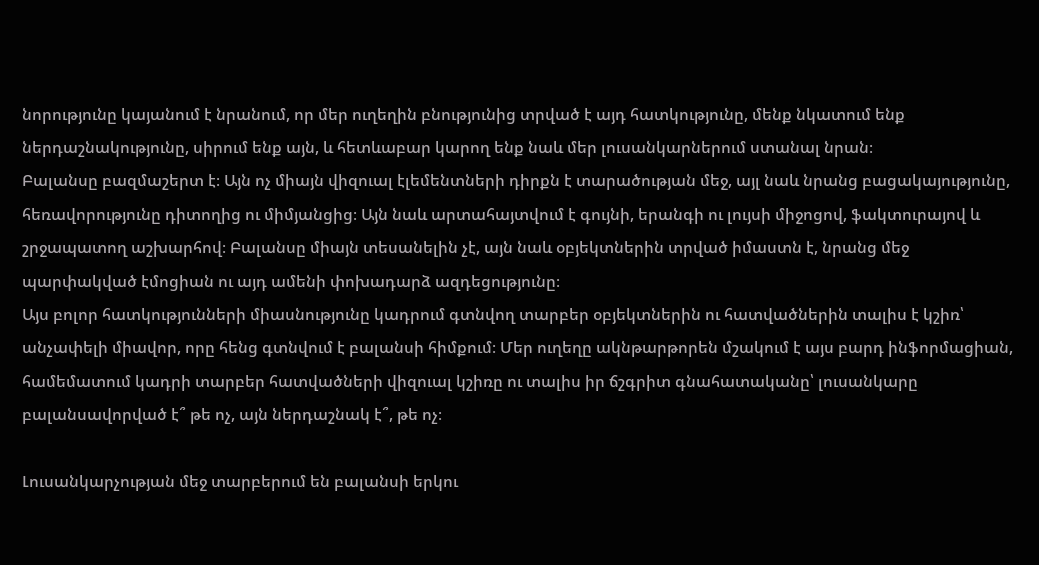նորությունը կայանում է նրանում, որ մեր ուղեղին բնությունից տրված է այդ հատկությունը, մենք նկատում ենք ներդաշնակությունը, սիրում ենք այն, և հետևաբար կարող ենք նաև մեր լուսանկարներում ստանալ նրան։
Բալանսը բազմաշերտ է։ Այն ոչ միայն վիզուալ էլեմենտների դիրքն է տարածության մեջ, այլ նաև նրանց բացակայությունը, հեռավորությունը դիտողից ու միմյանցից։ Այն նաև արտահայտվում է գույնի, երանգի ու լույսի միջոցով, ֆակտուրայով և շրջապատող աշխարհով։ Բալանսը միայն տեսանելին չէ, այն նաև օբյեկտներին տրված իմաստն է, նրանց մեջ պարփակված էմոցիան ու այդ ամենի փոխադարձ ազդեցությունը։
Այս բոլոր հատկությունների միասնությունը կադրում գտնվող տարբեր օբյեկտներին ու հատվածներին տալիս է կշիռ՝ անչափելի միավոր, որը հենց գտնվում է բալանսի հիմքում։ Մեր ուղեղը ակնթարթորեն մշակում է այս բարդ ինֆորմացիան, համեմատում կադրի տարբեր հատվածների վիզուալ կշիռը ու տալիս իր ճշգրիտ գնահատականը՝ լուսանկարը բալանսավորված է՞ թե ոչ, այն ներդաշնակ է՞, թե ոչ։

Լուսանկարչության մեջ տարբերում են բալանսի երկու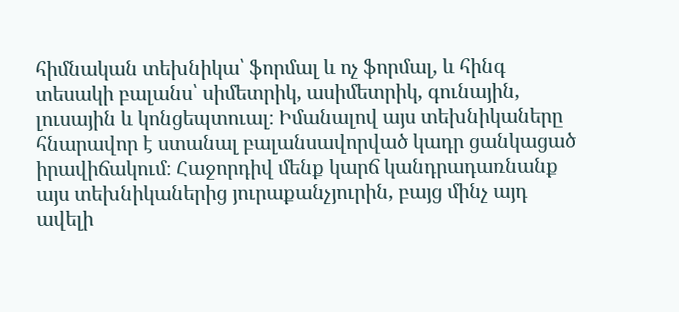հիմնական տեխնիկա՝ ֆորմալ և ոչ ֆորմալ, և հինգ տեսակի բալանս՝ սիմետրիկ, ասիմետրիկ, գունային, լուսային և կոնցեպտուալ։ Իմանալով այս տեխնիկաները հնարավոր է ստանալ բալանսավորված կադր ցանկացած իրավիճակում։ Հաջորդիվ մենք կարճ կանդրադառնանք այս տեխնիկաներից յուրաքանչյուրին, բայց մինչ այդ ավելի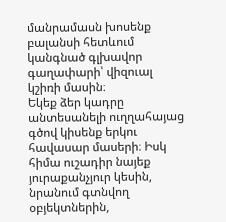մանրամասն խոսենք բալանսի հետևում կանգնած գլխավոր գաղափարի՝ վիզուալ կշիռի մասին։
Եկեք ձեր կադրը անտեսանելի ուղղահայաց գծով կիսենք երկու հավասար մասերի։ Իսկ հիմա ուշադիր նայեք յուրաքանչյուր կեսին, նրանում գտնվող օբյեկտներին,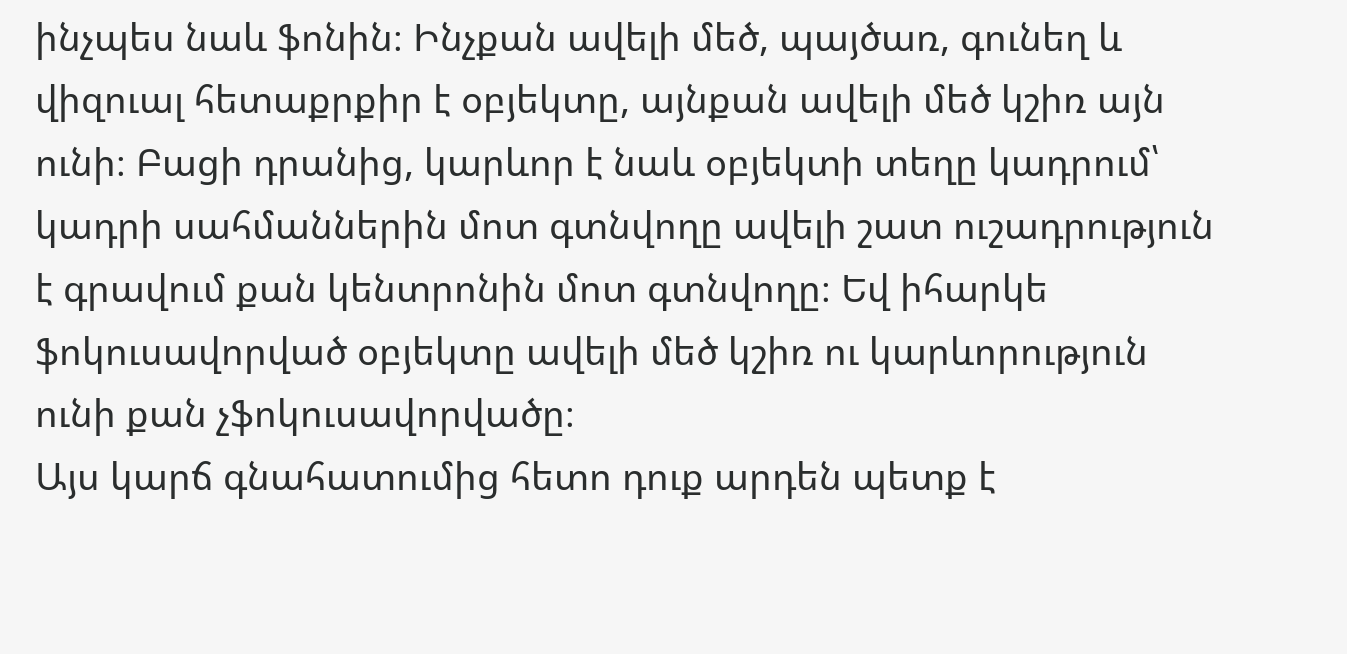ինչպես նաև ֆոնին։ Ինչքան ավելի մեծ, պայծառ, գունեղ և վիզուալ հետաքրքիր է օբյեկտը, այնքան ավելի մեծ կշիռ այն ունի։ Բացի դրանից, կարևոր է նաև օբյեկտի տեղը կադրում՝ կադրի սահմաններին մոտ գտնվողը ավելի շատ ուշադրություն է գրավում քան կենտրոնին մոտ գտնվողը։ Եվ իհարկե ֆոկուսավորված օբյեկտը ավելի մեծ կշիռ ու կարևորություն ունի քան չֆոկուսավորվածը։
Այս կարճ գնահատումից հետո դուք արդեն պետք է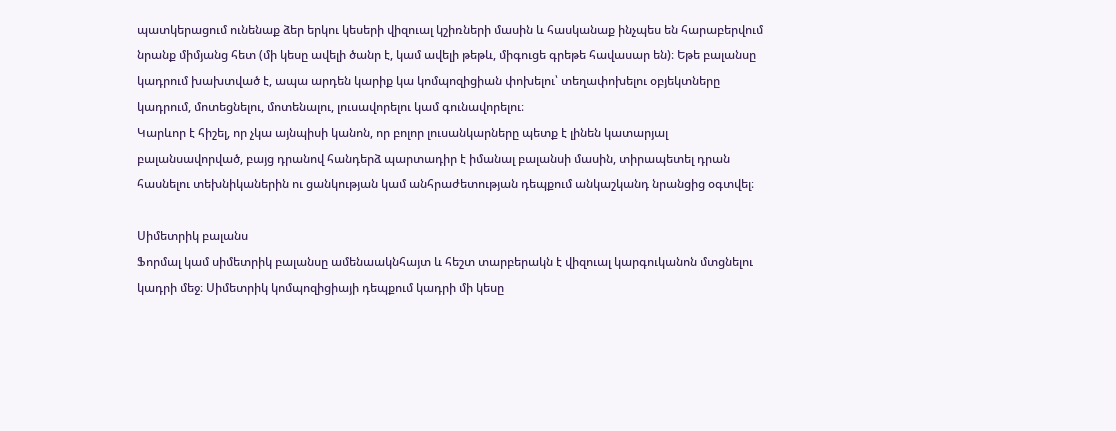պատկերացում ունենաք ձեր երկու կեսերի վիզուալ կշիռների մասին և հասկանաք ինչպես են հարաբերվում նրանք միմյանց հետ (մի կեսը ավելի ծանր է, կամ ավելի թեթև, միգուցե գրեթե հավասար են)։ Եթե բալանսը կադրում խախտված է, ապա արդեն կարիք կա կոմպոզիցիան փոխելու՝ տեղափոխելու օբյեկտները կադրում, մոտեցնելու, մոտենալու, լուսավորելու կամ գունավորելու։
Կարևոր է հիշել, որ չկա այնպիսի կանոն, որ բոլոր լուսանկարները պետք է լինեն կատարյալ բալանսավորված, բայց դրանով հանդերձ պարտադիր է իմանալ բալանսի մասին, տիրապետել դրան հասնելու տեխնիկաներին ու ցանկության կամ անհրաժետության դեպքում անկաշկանդ նրանցից օգտվել։

Սիմետրիկ բալանս
Ֆորմալ կամ սիմետրիկ բալանսը ամենաակնհայտ և հեշտ տարբերակն է վիզուալ կարգուկանոն մտցնելու կադրի մեջ։ Սիմետրիկ կոմպոզիցիայի դեպքում կադրի մի կեսը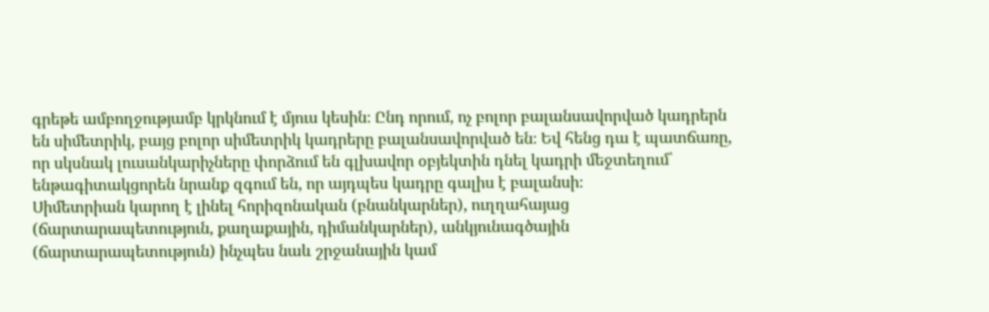գրեթե ամբողջությամբ կրկնում է մյուս կեսին։ Ընդ որում, ոչ բոլոր բալանսավորված կադրերն են սիմետրիկ, բայց բոլոր սիմետրիկ կադրերը բալանսավորված են։ Եվ հենց դա է պատճառը, որ սկսնակ լուսանկարիչները փորձում են գլխավոր օբյեկտին դնել կադրի մեջտեղում՝ ենթագիտակցորեն նրանք զգում են, որ այդպես կադրը գալիս է բալանսի։
Սիմետրիան կարող է լինել հորիզոնական (բնանկարներ), ուղղահայաց (ճարտարապետություն, քաղաքային, դիմանկարներ), անկյունագծային (ճարտարապետություն) ինչպես նաև շրջանային կամ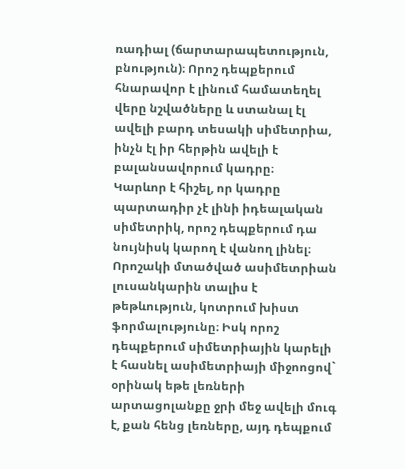ռադիալ (ճարտարապետություն, բնություն)։ Որոշ դեպքերում հնարավոր է լինում համատեղել վերը նշվածները և ստանալ էլ ավելի բարդ տեսակի սիմետրիա, ինչն էլ իր հերթին ավելի է բալանսավորում կադրը։
Կարևոր է հիշել, որ կադրը պարտադիր չէ լինի իդեալական սիմետրիկ, որոշ դեպքերում դա նույնիսկ կարող է վանող լինել։ Որոշակի մտածված ասիմետրիան լուսանկարին տալիս է թեթևություն, կոտրում խիստ ֆորմալությունը։ Իսկ որոշ դեպքերում սիմետրիային կարելի է հասնել ասիմետրիայի միջոոցով` օրինակ եթե լեռների արտացոլանքը ջրի մեջ ավելի մուգ է, քան հենց լեռները, այդ դեպքում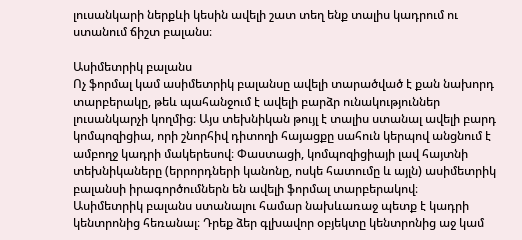լուսանկարի ներքևի կեսին ավելի շատ տեղ ենք տալիս կադրում ու ստանում ճիշտ բալանս։

Ասիմետրիկ բալանս
Ոչ ֆորմալ կամ ասիմետրիկ բալանսը ավելի տարածված է քան նախորդ տարբերակը, թեև պահանջում է ավելի բարձր ունակություններ լուսանկարչի կողմից։ Այս տեխնիկան թույլ է տալիս ստանալ ավելի բարդ կոմպոզիցիա, որի շնորհիվ դիտողի հայացքը սահուն կերպով անցնում է ամբողջ կադրի մակերեսով։ Փաստացի, կոմպոզիցիայի լավ հայտնի տեխնիկաները (երրորդների կանոնը, ոսկե հատումը և այլն) ասիմետրիկ բալանսի իրագործումներն են ավելի ֆորմալ տարբերակով։
Ասիմետրիկ բալանս ստանալու համար նախևառաջ պետք է կադրի կենտրոնից հեռանալ։ Դրեք ձեր գլխավոր օբյեկտը կենտրոնից աջ կամ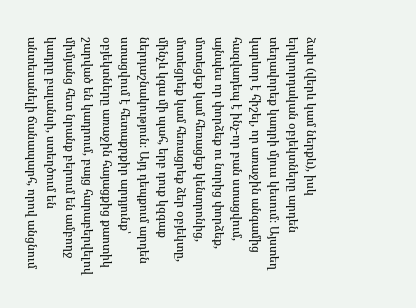ձախ (վերև կամ ներքև), իսկ երկրորդական օբյեկտները արդեն տեղավորեք կադրի մյուս կեսում։ Այստեղ կարևոր է հիշել, որ առաջին անգամից հազվադեպ է ինչ-որ բան ստացվում, այնպես որ փորձեք ու նորից փորձեք, մոտեցեք կամ հեռացեք կենտրոնից, մոտեցրեք կամ հեռացրեք ձեր օբյեկտը, մինչև կգա մի պահ, երբ դուք կզգաք ներդաշնակություն։ Այդ դեպքում արդեն ստացվում է հետաքրքիր արդյունք՝ օբյեկտները առաջին հայացքից քաոտիկ շարված են կադրում, բայց հարաբերվելով միմյանց հետ նրանք բերում են ամբողջ կադրը բալանսի, ստեղծում են անտեսանելի ճանապարհ, որով անցնում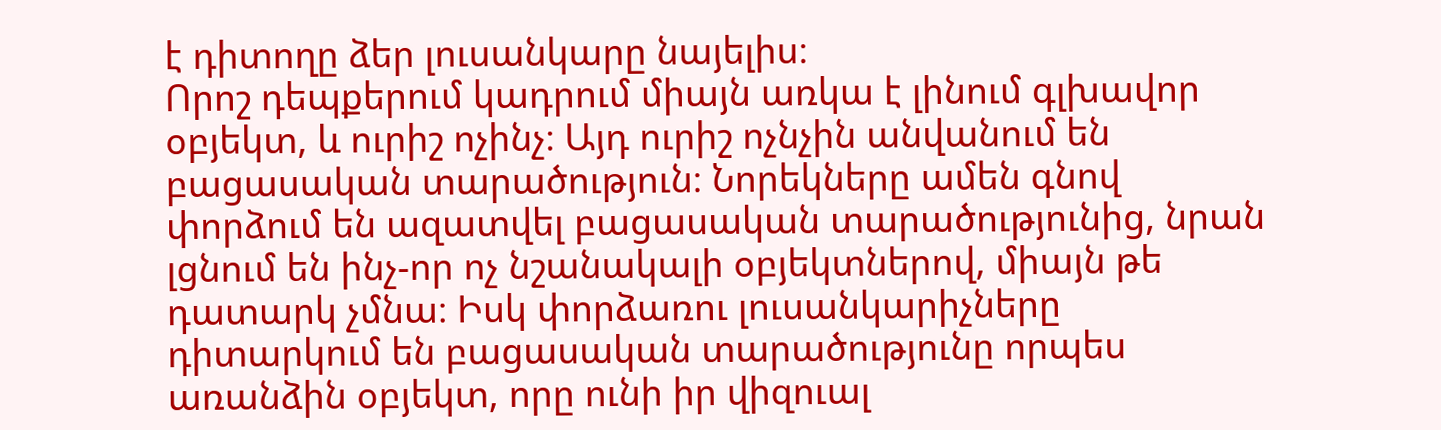է դիտողը ձեր լուսանկարը նայելիս։
Որոշ դեպքերում կադրում միայն առկա է լինում գլխավոր օբյեկտ, և ուրիշ ոչինչ։ Այդ ուրիշ ոչնչին անվանում են բացասական տարածություն։ Նորեկները ամեն գնով փորձում են ազատվել բացասական տարածությունից, նրան լցնում են ինչ-որ ոչ նշանակալի օբյեկտներով, միայն թե դատարկ չմնա։ Իսկ փորձառու լուսանկարիչները դիտարկում են բացասական տարածությունը որպես առանձին օբյեկտ, որը ունի իր վիզուալ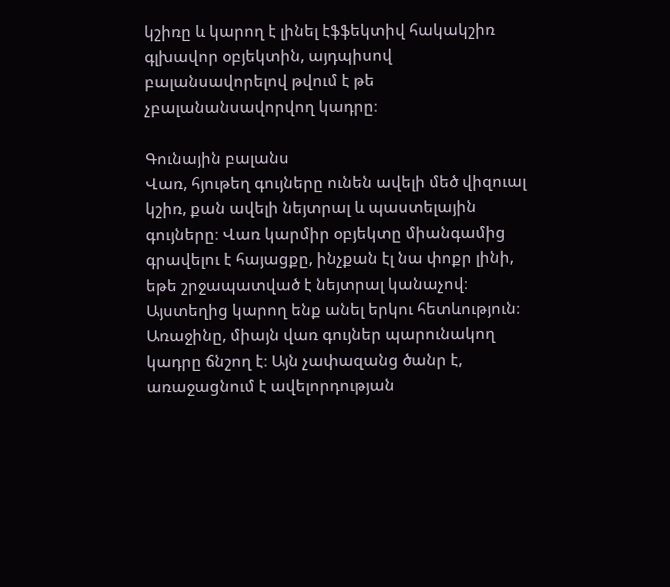կշիռը և կարող է լինել էֆֆեկտիվ հակակշիռ գլխավոր օբյեկտին, այդպիսով բալանսավորելով թվում է թե չբալանանսավորվող կադրը։

Գունային բալանս
Վառ, հյութեղ գույները ունեն ավելի մեծ վիզուալ կշիռ, քան ավելի նեյտրալ և պաստելային գույները։ Վառ կարմիր օբյեկտը միանգամից գրավելու է հայացքը, ինչքան էլ նա փոքր լինի, եթե շրջապատված է նեյտրալ կանաչով։ Այստեղից կարող ենք անել երկու հետևություն։
Առաջինը, միայն վառ գույներ պարունակող կադրը ճնշող է։ Այն չափազանց ծանր է, առաջացնում է ավելորդության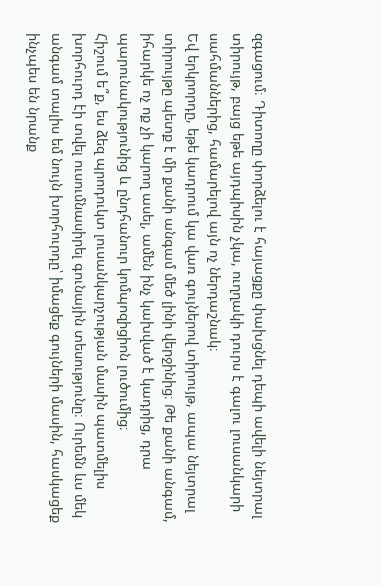զգացում։ Դիտողը փորձելու է հայացքը փախցնել դեպի ավելի նեյտրալ տիրույթ, բայց եթե այդպիսին չկա, ուղղակի դուրս է գալու լուսանկարի սահմաններից, համարելով այն ոչ ներդաշնակ։
Եվ երկրորդը, եթե կադրում կա վառ գույներով տիրույթ, ապա նեյտրալ տիրույթը պետք է մի քանի անգամ մեծ լինի վերջինից։ Թե քանի անգամ, իհարկե ոչ ոք չի կարող ասել, ամեն ինչ կախված է կադրից, դրա պարունակությունից և ընդհանուր կոմպոզիցիոն լուծումից։
Հիշում ե՞ք, ես ձեզ պրոդուկտ լուսանկարչության մասին պատմելիս խորհուրդ էի տվել ուսումնասիրել գունային տեսությունը։ Ուրեմն ևս մեկ անգամ տալիս եմ նույն խորհուրդը՝ իմացեք գույների մասին, հասկացեք ինչպես են նրանք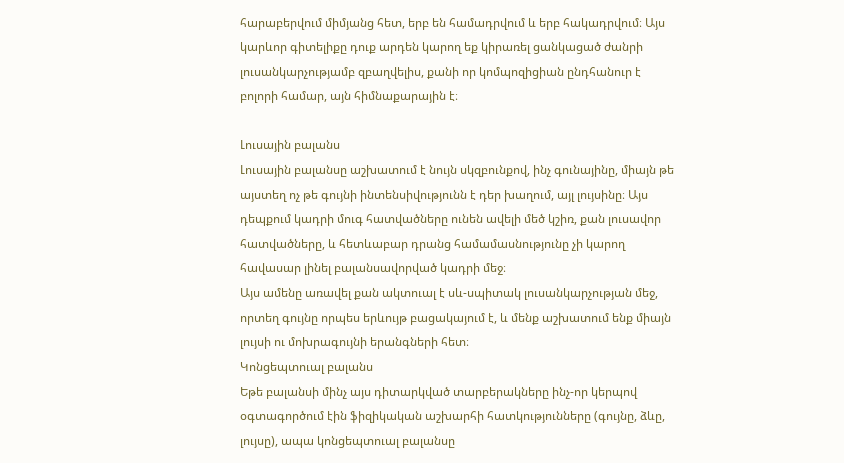հարաբերվում միմյանց հետ, երբ են համադրվում և երբ հակադրվում։ Այս կարևոր գիտելիքը դուք արդեն կարող եք կիրառել ցանկացած ժանրի լուսանկարչությամբ զբաղվելիս, քանի որ կոմպոզիցիան ընդհանուր է բոլորի համար, այն հիմնաքարային է։

Լուսային բալանս
Լուսային բալանսը աշխատում է նույն սկզբունքով, ինչ գունայինը, միայն թե այստեղ ոչ թե գույնի ինտենսիվությունն է դեր խաղում, այլ լույսինը։ Այս դեպքում կադրի մուգ հատվածները ունեն ավելի մեծ կշիռ, քան լուսավոր հատվածները, և հետևաբար դրանց համամասնությունը չի կարող հավասար լինել բալանսավորված կադրի մեջ։
Այս ամենը առավել քան ակտուալ է սև-սպիտակ լուսանկարչության մեջ, որտեղ գույնը որպես երևույթ բացակայում է, և մենք աշխատում ենք միայն լույսի ու մոխրագույնի երանգների հետ։
Կոնցեպտուալ բալանս
Եթե բալանսի մինչ այս դիտարկված տարբերակները ինչ-որ կերպով օգտագործում էին ֆիզիկական աշխարհի հատկությունները (գույնը, ձևը, լույսը), ապա կոնցեպտուալ բալանսը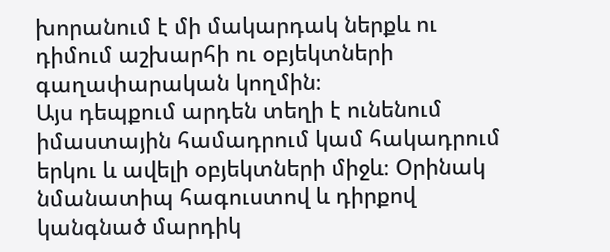խորանում է մի մակարդակ ներքև ու դիմում աշխարհի ու օբյեկտների գաղափարական կողմին։
Այս դեպքում արդեն տեղի է ունենում իմաստային համադրում կամ հակադրում երկու և ավելի օբյեկտների միջև։ Օրինակ նմանատիպ հագուստով և դիրքով կանգնած մարդիկ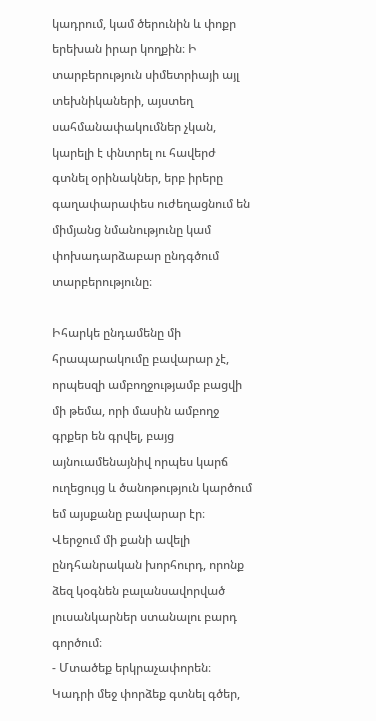կադրում, կամ ծերունին և փոքր երեխան իրար կողքին։ Ի տարբերություն սիմետրիայի այլ տեխնիկաների, այստեղ սահմանափակումներ չկան, կարելի է փնտրել ու հավերժ գտնել օրինակներ, երբ իրերը գաղափարափես ուժեղացնում են միմյանց նմանությունը կամ փոխադարձաբար ընդգծում տարբերությունը։

Իհարկե ընդամենը մի հրապարակումը բավարար չէ, որպեսզի ամբողջությամբ բացվի մի թեմա, որի մասին ամբողջ գրքեր են գրվել, բայց այնուամենայնիվ որպես կարճ ուղեցույց և ծանոթություն կարծում եմ այսքանը բավարար էր։
Վերջում մի քանի ավելի ընդհանրական խորհուրդ, որոնք ձեզ կօգնեն բալանսավորված լուսանկարներ ստանալու բարդ գործում։
- Մտածեք երկրաչափորեն։ Կադրի մեջ փորձեք գտնել գծեր,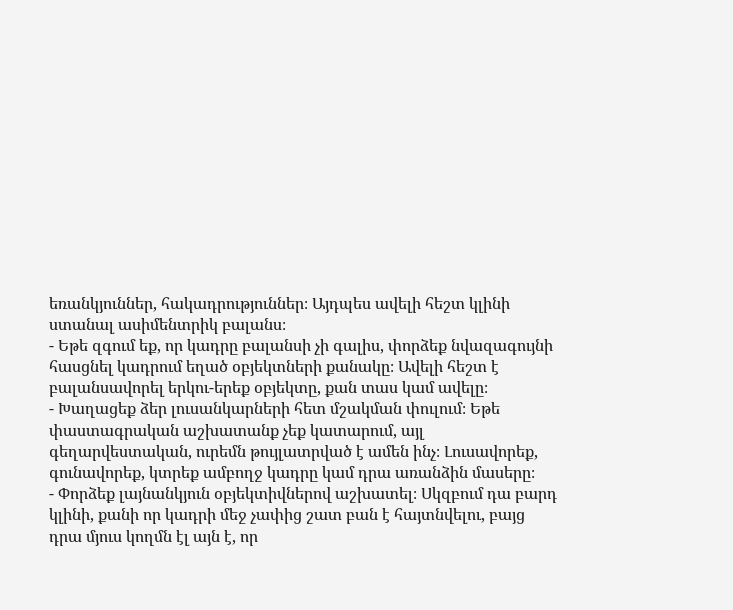եռանկյուններ, հակադրություններ։ Այդպես ավելի հեշտ կլինի ստանալ ասիմենտրիկ բալանս։
- Եթե զգում եք, որ կադրը բալանսի չի գալիս, փորձեք նվազագույնի հասցնել կադրում եղած օբյեկտների քանակը։ Ավելի հեշտ է բալանսավորել երկու-երեք օբյեկտը, քան տաս կամ ավելը։
- Խաղացեք ձեր լուսանկարների հետ մշակման փուլում։ Եթե փաստագրական աշխատանք չեք կատարում, այլ գեղարվեստական, ուրեմն թույլատրված է ամեն ինչ։ Լուսավորեք, գունավորեք, կտրեք ամբողջ կադրը կամ դրա առանձին մասերը։
- Փորձեք լայնանկյուն օբյեկտիվներով աշխատել։ Սկզբում դա բարդ կլինի, քանի որ կադրի մեջ չափից շատ բան է հայտնվելու, բայց դրա մյուս կողմն էլ այն է, որ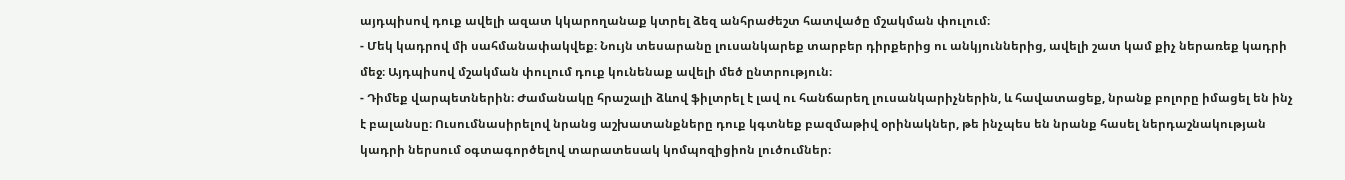այդպիսով դուք ավելի ազատ կկարողանաք կտրել ձեզ անհրաժեշտ հատվածը մշակման փուլում։
- Մեկ կադրով մի սահմանափակվեք։ Նույն տեսարանը լուսանկարեք տարբեր դիրքերից ու անկյուններից, ավելի շատ կամ քիչ ներառեք կադրի մեջ։ Այդպիսով մշակման փուլում դուք կունենաք ավելի մեծ ընտրություն։
- Դիմեք վարպետներին։ Ժամանակը հրաշալի ձևով ֆիլտրել է լավ ու հանճարեղ լուսանկարիչներին, և հավատացեք, նրանք բոլորը իմացել են ինչ է բալանսը։ Ուսումնասիրելով նրանց աշխատանքները դուք կգտնեք բազմաթիվ օրինակներ, թե ինչպես են նրանք հասել ներդաշնակության կադրի ներսում օգտագործելով տարատեսակ կոմպոզիցիոն լուծումներ։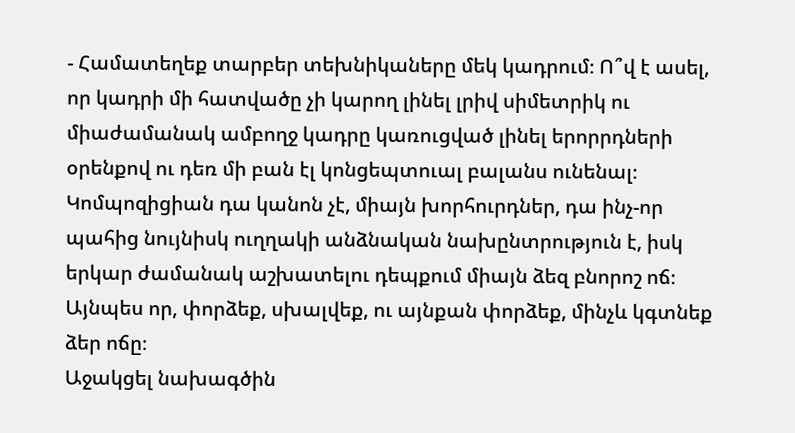- Համատեղեք տարբեր տեխնիկաները մեկ կադրում։ Ո՞վ է ասել, որ կադրի մի հատվածը չի կարող լինել լրիվ սիմետրիկ ու միաժամանակ ամբողջ կադրը կառուցված լինել երորրդների օրենքով ու դեռ մի բան էլ կոնցեպտուալ բալանս ունենալ։ Կոմպոզիցիան դա կանոն չէ, միայն խորհուրդներ, դա ինչ-որ պահից նույնիսկ ուղղակի անձնական նախընտրություն է, իսկ երկար ժամանակ աշխատելու դեպքում միայն ձեզ բնորոշ ոճ։ Այնպես որ, փորձեք, սխալվեք, ու այնքան փորձեք, մինչև կգտնեք ձեր ոճը։
Աջակցել նախագծին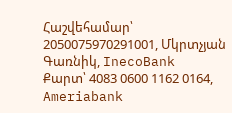Հաշվեհամար՝ 2050075970291001, Մկրտչյան Գառնիկ, InecoBank
Քարտ՝ 4083 0600 1162 0164, Ameriabank